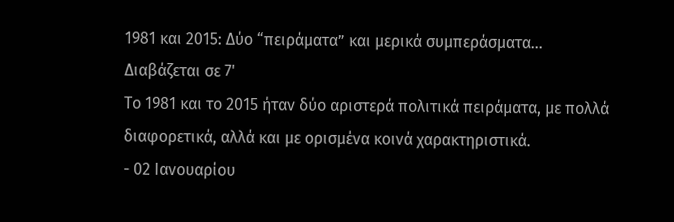1981 και 2015: Δύο “πειράματα” και μερικά συμπεράσματα…
Διαβάζεται σε 7'
Το 1981 και το 2015 ήταν δύο αριστερά πολιτικά πειράματα, με πολλά διαφορετικά, αλλά και με ορισμένα κοινά χαρακτηριστικά.
- 02 Ιανουαρίου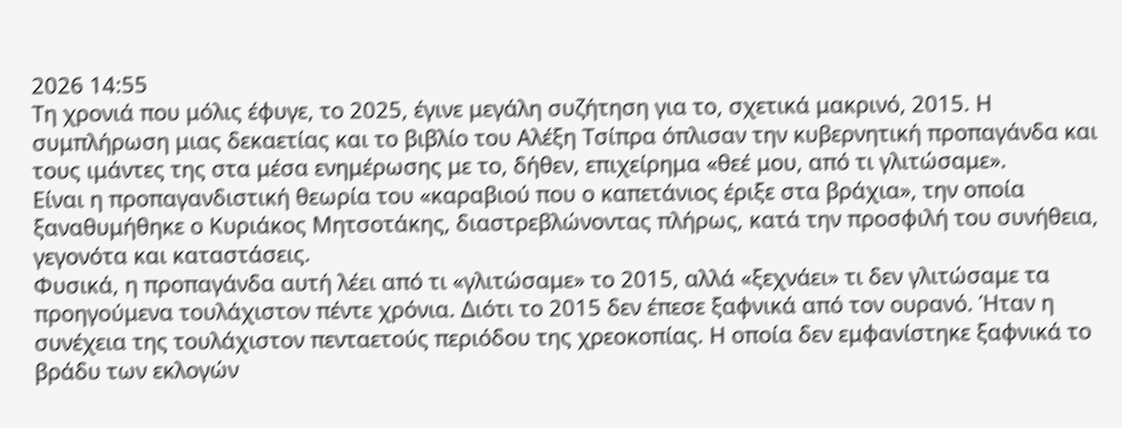2026 14:55
Τη χρονιά που μόλις έφυγε, το 2025, έγινε μεγάλη συζήτηση για το, σχετικά μακρινό, 2015. Η συμπλήρωση μιας δεκαετίας και το βιβλίο του Αλέξη Τσίπρα όπλισαν την κυβερνητική προπαγάνδα και τους ιμάντες της στα μέσα ενημέρωσης με το, δήθεν, επιχείρημα «θεέ μου, από τι γλιτώσαμε».
Είναι η προπαγανδιστική θεωρία του «καραβιού που ο καπετάνιος έριξε στα βράχια», την οποία ξαναθυμήθηκε ο Κυριάκος Μητσοτάκης, διαστρεβλώνοντας πλήρως, κατά την προσφιλή του συνήθεια, γεγονότα και καταστάσεις.
Φυσικά, η προπαγάνδα αυτή λέει από τι «γλιτώσαμε» το 2015, αλλά «ξεχνάει» τι δεν γλιτώσαμε τα προηγούμενα τουλάχιστον πέντε χρόνια. Διότι το 2015 δεν έπεσε ξαφνικά από τον ουρανό. Ήταν η συνέχεια της τουλάχιστον πενταετούς περιόδου της χρεοκοπίας. Η οποία δεν εμφανίστηκε ξαφνικά το βράδυ των εκλογών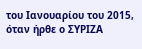του Ιανουαρίου του 2015, όταν ήρθε ο ΣΥΡΙΖΑ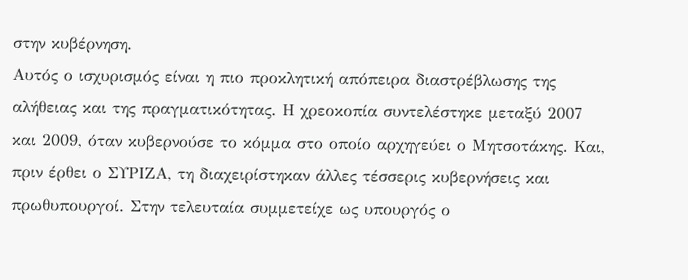στην κυβέρνηση.
Αυτός ο ισχυρισμός είναι η πιο προκλητική απόπειρα διαστρέβλωσης της αλήθειας και της πραγματικότητας. Η χρεοκοπία συντελέστηκε μεταξύ 2007 και 2009, όταν κυβερνούσε το κόμμα στο οποίο αρχηγεύει ο Μητσοτάκης. Και, πριν έρθει ο ΣΥΡΙΖΑ, τη διαχειρίστηκαν άλλες τέσσερις κυβερνήσεις και πρωθυπουργοί. Στην τελευταία συμμετείχε ως υπουργός ο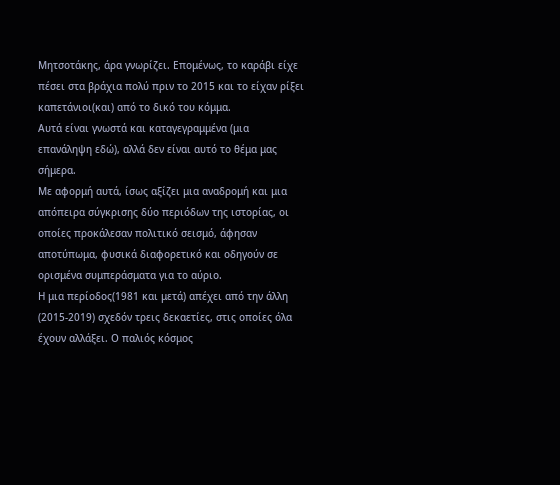Μητσοτάκης, άρα γνωρίζει. Επομένως, το καράβι είχε πέσει στα βράχια πολύ πριν το 2015 και το είχαν ρίξει καπετάνιοι(και) από το δικό του κόμμα.
Αυτά είναι γνωστά και καταγεγραμμένα (μια επανάληψη εδώ), αλλά δεν είναι αυτό το θέμα μας σήμερα.
Με αφορμή αυτά, ίσως αξίζει μια αναδρομή και μια απόπειρα σύγκρισης δύο περιόδων της ιστορίας, οι οποίες προκάλεσαν πολιτικό σεισμό, άφησαν αποτύπωμα, φυσικά διαφορετικό και οδηγούν σε ορισμένα συμπεράσματα για το αύριο.
Η μια περίοδος(1981 και μετά) απέχει από την άλλη (2015-2019) σχεδόν τρεις δεκαετίες, στις οποίες όλα έχουν αλλάξει. Ο παλιός κόσμος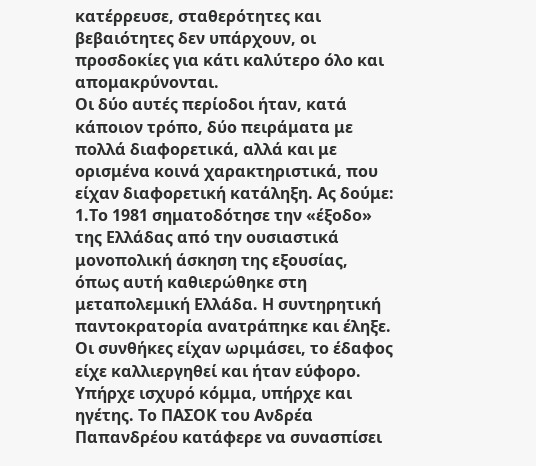κατέρρευσε, σταθερότητες και βεβαιότητες δεν υπάρχουν, οι προσδοκίες για κάτι καλύτερο όλο και απομακρύνονται.
Οι δύο αυτές περίοδοι ήταν, κατά κάποιον τρόπο, δύο πειράματα με πολλά διαφορετικά, αλλά και με ορισμένα κοινά χαρακτηριστικά, που είχαν διαφορετική κατάληξη. Ας δούμε:
1.Το 1981 σηματοδότησε την «έξοδο» της Ελλάδας από την ουσιαστικά μονοπολική άσκηση της εξουσίας, όπως αυτή καθιερώθηκε στη μεταπολεμική Ελλάδα. Η συντηρητική παντοκρατορία ανατράπηκε και έληξε. Οι συνθήκες είχαν ωριμάσει, το έδαφος είχε καλλιεργηθεί και ήταν εύφορο. Υπήρχε ισχυρό κόμμα, υπήρχε και ηγέτης. Το ΠΑΣΟΚ του Ανδρέα Παπανδρέου κατάφερε να συνασπίσει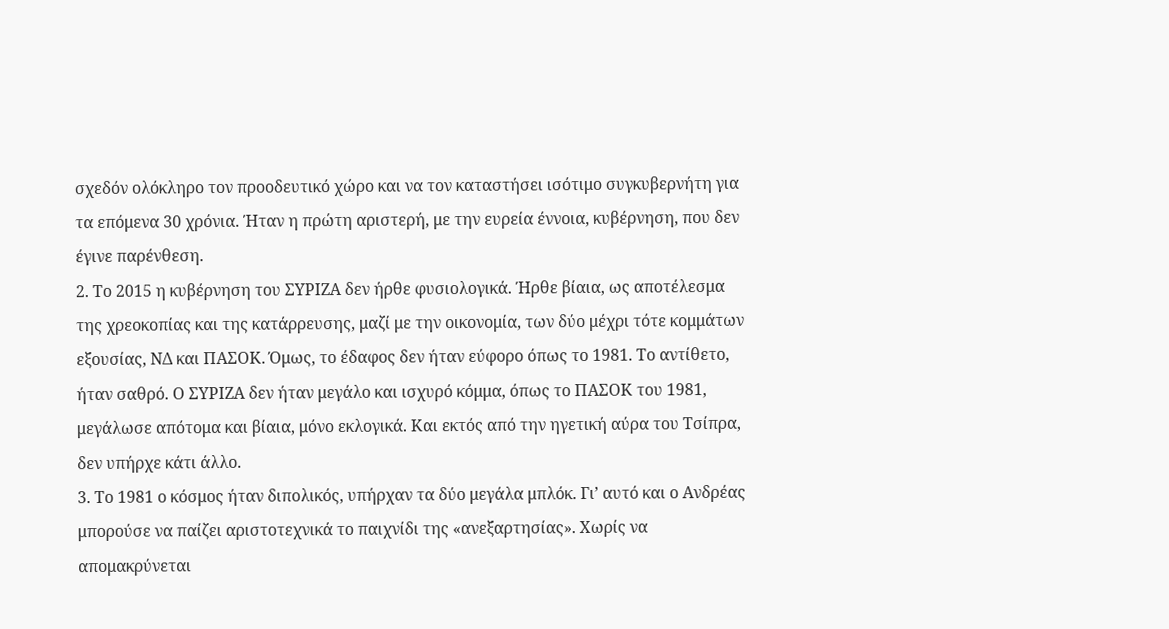σχεδόν ολόκληρο τον προοδευτικό χώρο και να τον καταστήσει ισότιμο συγκυβερνήτη για τα επόμενα 30 χρόνια. Ήταν η πρώτη αριστερή, με την ευρεία έννοια, κυβέρνηση, που δεν έγινε παρένθεση.
2. Το 2015 η κυβέρνηση του ΣΥΡΙΖΑ δεν ήρθε φυσιολογικά. Ήρθε βίαια, ως αποτέλεσμα της χρεοκοπίας και της κατάρρευσης, μαζί με την οικονομία, των δύο μέχρι τότε κομμάτων εξουσίας, ΝΔ και ΠΑΣΟΚ. Όμως, το έδαφος δεν ήταν εύφορο όπως το 1981. Το αντίθετο, ήταν σαθρό. Ο ΣΥΡΙΖΑ δεν ήταν μεγάλο και ισχυρό κόμμα, όπως το ΠΑΣΟΚ του 1981, μεγάλωσε απότομα και βίαια, μόνο εκλογικά. Και εκτός από την ηγετική αύρα του Τσίπρα, δεν υπήρχε κάτι άλλο.
3. Το 1981 ο κόσμος ήταν διπολικός, υπήρχαν τα δύο μεγάλα μπλόκ. Γι’ αυτό και ο Ανδρέας μπορούσε να παίζει αριστοτεχνικά το παιχνίδι της «ανεξαρτησίας». Χωρίς να απομακρύνεται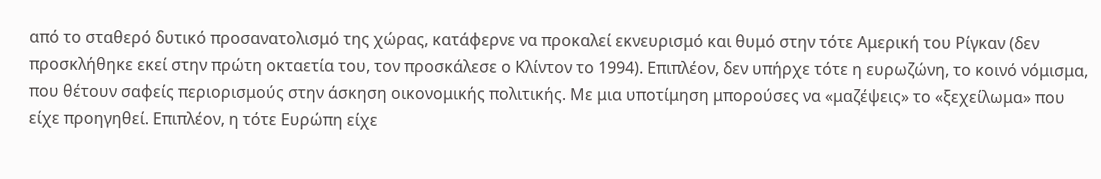από το σταθερό δυτικό προσανατολισμό της χώρας, κατάφερνε να προκαλεί εκνευρισμό και θυμό στην τότε Αμερική του Ρίγκαν (δεν προσκλήθηκε εκεί στην πρώτη οκταετία του, τον προσκάλεσε ο Κλίντον το 1994). Επιπλέον, δεν υπήρχε τότε η ευρωζώνη, το κοινό νόμισμα, που θέτουν σαφείς περιορισμούς στην άσκηση οικονομικής πολιτικής. Με μια υποτίμηση μπορούσες να «μαζέψεις» το «ξεχείλωμα» που είχε προηγηθεί. Επιπλέον, η τότε Ευρώπη είχε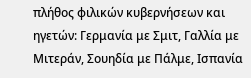πλήθος φιλικών κυβερνήσεων και ηγετών: Γερμανία με Σμιτ, Γαλλία με Μιτεράν, Σουηδία με Πάλμε, Ισπανία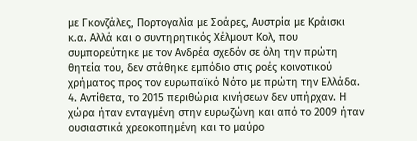με Γκονζάλες, Πορτογαλία με Σοάρες, Αυστρία με Κράισκι κ.α. Αλλά και ο συντηρητικός Χέλμουτ Κολ, που συμπορεύτηκε με τον Ανδρέα σχεδόν σε όλη την πρώτη θητεία του, δεν στάθηκε εμπόδιο στις ροές κοινοτικού χρήματος προς τον ευρωπαϊκό Νότο με πρώτη την Ελλάδα.
4. Αντίθετα, το 2015 περιθώρια κινήσεων δεν υπήρχαν. Η χώρα ήταν ενταγμένη στην ευρωζώνη και από το 2009 ήταν ουσιαστικά χρεοκοπημένη και το μαύρο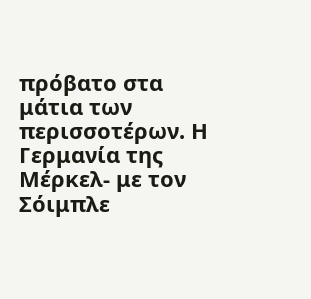πρόβατο στα μάτια των περισσοτέρων. Η Γερμανία της Μέρκελ- με τον Σόιμπλε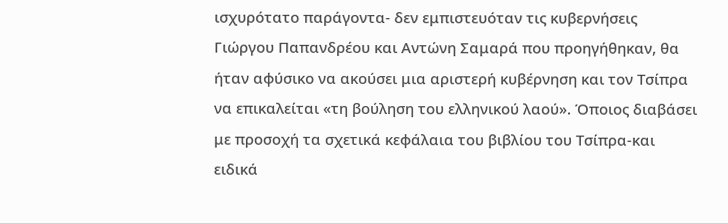ισχυρότατο παράγοντα- δεν εμπιστευόταν τις κυβερνήσεις Γιώργου Παπανδρέου και Αντώνη Σαμαρά που προηγήθηκαν, θα ήταν αφύσικο να ακούσει μια αριστερή κυβέρνηση και τον Τσίπρα να επικαλείται «τη βούληση του ελληνικού λαού». Όποιος διαβάσει με προσοχή τα σχετικά κεφάλαια του βιβλίου του Τσίπρα-και ειδικά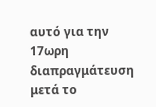αυτό για την 17ωρη διαπραγμάτευση μετά το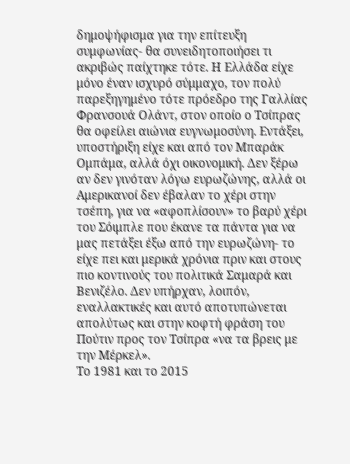δημοψήφισμα για την επίτευξη συμφωνίας- θα συνειδητοποιήσει τι ακριβώς παίχτηκε τότε. Η Ελλάδα είχε μόνο έναν ισχυρό σύμμαχο, τον πολύ παρεξηγημένο τότε πρόεδρο της Γαλλίας Φρανσουά Ολάντ, στον οποίο ο Τσίπρας θα οφείλει αιώνια ευγνωμοσύνη. Εντάξει, υποστήριξη είχε και από τον Μπαράκ Ομπάμα, αλλά όχι οικονομική. Δεν ξέρω αν δεν γινόταν λόγω ευρωζώνης, αλλά οι Αμερικανοί δεν έβαλαν το χέρι στην τσέπη, για να «αφοπλίσουν» το βαρύ χέρι του Σόιμπλε που έκανε τα πάντα για να μας πετάξει έξω από την ευρωζώνη- το είχε πει και μερικά χρόνια πριν και στους πιο κοντινούς του πολιτικά Σαμαρά και Βενιζέλο. Δεν υπήρχαν, λοιπόν, εναλλακτικές και αυτό αποτυπώνεται απολύτως και στην κοφτή φράση του Πούτιν προς τον Τσίπρα «να τα βρεις με την Μέρκελ».
Το 1981 και το 2015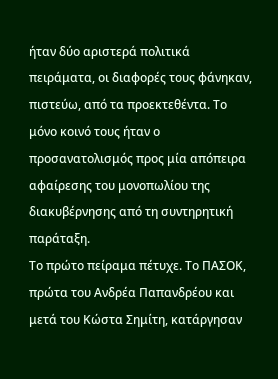ήταν δύο αριστερά πολιτικά πειράματα, οι διαφορές τους φάνηκαν, πιστεύω, από τα προεκτεθέντα. Το μόνο κοινό τους ήταν ο προσανατολισμός προς μία απόπειρα αφαίρεσης του μονοπωλίου της διακυβέρνησης από τη συντηρητική παράταξη.
Το πρώτο πείραμα πέτυχε. Το ΠΑΣΟΚ, πρώτα του Ανδρέα Παπανδρέου και μετά του Κώστα Σημίτη, κατάργησαν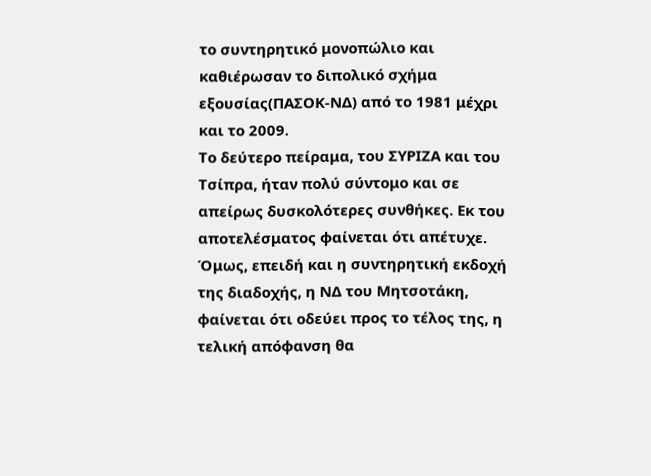το συντηρητικό μονοπώλιο και καθιέρωσαν το διπολικό σχήμα εξουσίας(ΠΑΣΟΚ-ΝΔ) από το 1981 μέχρι και το 2009.
Το δεύτερο πείραμα, του ΣΥΡΙΖΑ και του Τσίπρα, ήταν πολύ σύντομο και σε απείρως δυσκολότερες συνθήκες. Εκ του αποτελέσματος φαίνεται ότι απέτυχε. Όμως, επειδή και η συντηρητική εκδοχή της διαδοχής, η ΝΔ του Μητσοτάκη, φαίνεται ότι οδεύει προς το τέλος της, η τελική απόφανση θα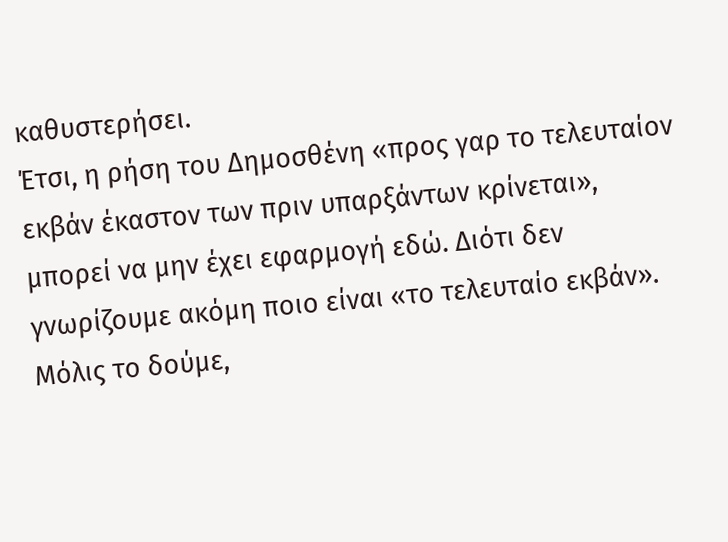καθυστερήσει.
Έτσι, η ρήση του Δημοσθένη «προς γαρ το τελευταίον εκβάν έκαστον των πριν υπαρξάντων κρίνεται», μπορεί να μην έχει εφαρμογή εδώ. Διότι δεν γνωρίζουμε ακόμη ποιο είναι «το τελευταίο εκβάν».
Μόλις το δούμε,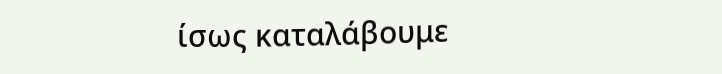ίσως καταλάβουμε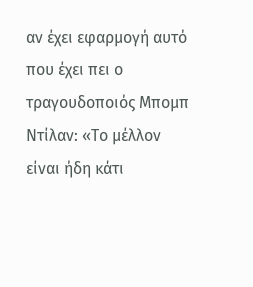αν έχει εφαρμογή αυτό που έχει πει ο τραγουδοποιός Μπομπ Ντίλαν: «Το μέλλον είναι ήδη κάτι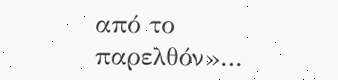από το παρελθόν»…